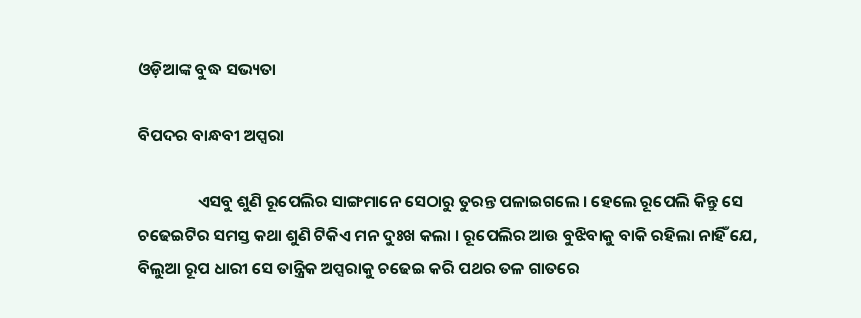ଓଡ଼ିଆଙ୍କ ବୁଦ୍ଧ ସଭ୍ୟତା

ବିପଦର ବାନ୍ଧବୀ ଅପ୍ସରା

                ଏସବୁ ଶୁଣି ରୂପେଲିର ସାଙ୍ଗମାନେ ସେଠାରୁ ତୁରନ୍ତ ପଳାଇଗଲେ । ହେଲେ ରୂପେଲି କିନ୍ତୁ ସେ ଚଢେଇଟିର ସମସ୍ତ କଥା ଶୁଣି ଟିକିଏ ମନ ଦୁଃଖ କଲା । ରୂପେଲିର ଆଉ ବୁଝିବାକୁ ବାକି ରହିଲା ନାହିଁ ଯେ, ବିଲୁଆ ରୂପ ଧାରୀ ସେ ତାନ୍ତ୍ରିକ ଅପ୍ସରାକୁ ଚଢେଇ କରି ପଥର ତଳ ଗାତରେ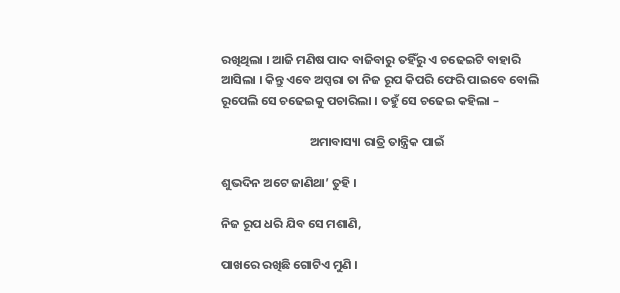ରଖିଥିଲା । ଆଜି ମଣିଷ ପାଦ ବାଜିବାରୁ ତହିଁରୁ ଏ ଚଢେଇଟି ବାହାରି ଆସିଲା । କିନ୍ତୁ ଏବେ ଅପ୍ସରା ତା ନିଜ ରୂପ କିପରି ଫେରି ପାଇବେ ବୋଲି ରୂପେଲି ସେ ଚଢେଇକୁ ପଚାରିଲା । ତହୁଁ ସେ ଚଢେଇ କହିଲା –

                                ଅମାବାସ୍ୟା ରାତ୍ରି ତାନ୍ତ୍ରିକ ପାଇଁ

ଶୁଭଦିନ ଅଟେ ଜାଣିଥା’ ତୁହି ।

ନିଜ ରୂପ ଧରି ଯିବ ସେ ମଶାଣି,

ପାଖରେ ରଖିଛି ଗୋଟିଏ ମୁଣି ।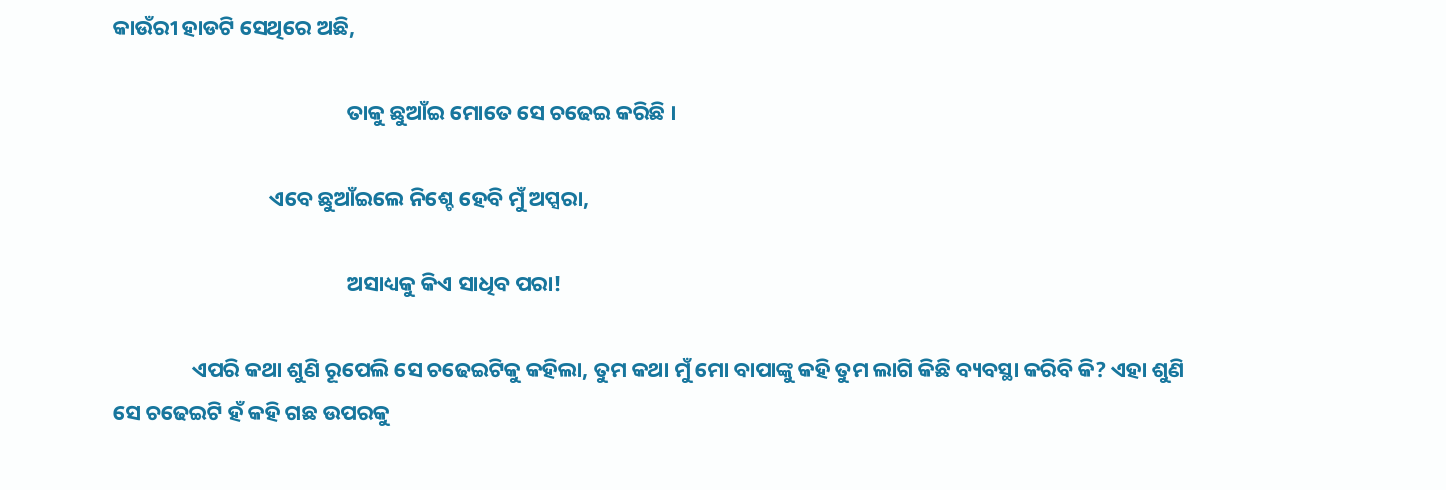କାଉଁରୀ ହାଡଟି ସେଥିରେ ଅଛି,

                                                ତାକୁ ଛୁଆଁଇ ମୋତେ ସେ ଚଢେଇ କରିଛି ।

                                ଏବେ ଛୁଆଁଇଲେ ନିଶ୍ଚେ ହେବି ମୁଁ ଅପ୍ସରା,

                                                ଅସାଧ୍ୟକୁ କିଏ ସାଧିବ ପରା!

                ଏପରି କଥା ଶୁଣି ରୂପେଲି ସେ ଚଢେଇଟିକୁ କହିଲା, ତୁମ କଥା ମୁଁ ମୋ ବାପାଙ୍କୁ କହି ତୁମ ଲାଗି କିଛି ବ୍ୟବସ୍ଥା କରିବି କି? ଏହା ଶୁଣି ସେ ଚଢେଇଟି ହଁ କହି ଗଛ ଉପରକୁ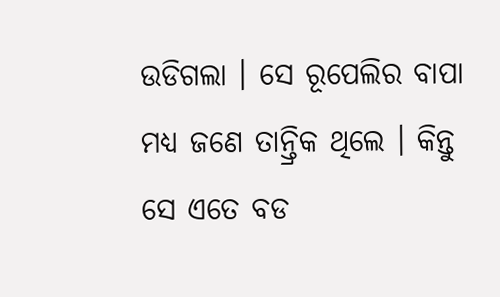ଉଡିଗଲା । ସେ ରୂପେଲିର ବାପା ମଧ୍ୟ ଜଣେ ତାନ୍ତ୍ରିକ ଥିଲେ । କିନ୍ତୁ ସେ ଏତେ ବଡ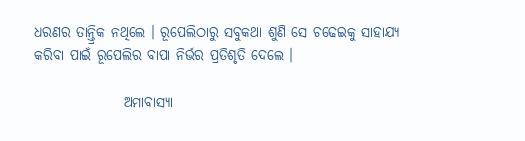ଧରଣର ତାନ୍ତ୍ରିକ ନଥିଲେ । ରୂପେଲିଠାରୁ ସବୁକଥା ଶୁଣି ସେ ଚଢେଇକୁ ସାହାଯ୍ୟ କରିବା ପାଇଁ ରୂପେଲିର ବାପା ନିର୍ଭର ପ୍ରତିଶୃତି ଦେଲେ ।

                ଅମାବାସ୍ୟା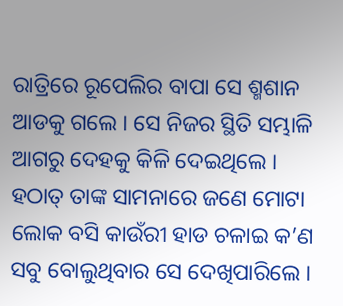ରାତ୍ରିରେ ରୂପେଲିର ବାପା ସେ ଶ୍ମଶାନ ଆଡକୁ ଗଲେ । ସେ ନିଜର ସ୍ଥିତି ସମ୍ଭାଳି ଆଗରୁ ଦେହକୁ କିଳି ଦେଇଥିଲେ । ହଠାତ୍ ତାଙ୍କ ସାମନାରେ ଜଣେ ମୋଟା ଲୋକ ବସି କାଉଁରୀ ହାଡ ଚଳାଇ କ’ଣ ସବୁ ବୋଲୁଥିବାର ସେ ଦେଖିପାରିଲେ ।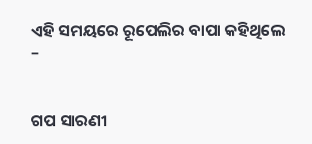ଏହି ସମୟରେ ରୂପେଲିର ବାପା କହିଥିଲେ –


ଗପ ସାରଣୀ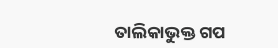ତାଲିକାଭୁକ୍ତ ଗପ